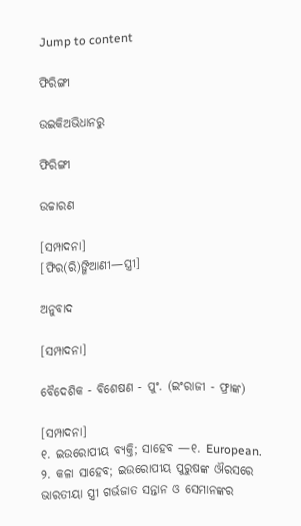Jump to content

ଫିରିଙ୍ଗୀ

ଉଇକିଅଭିଧାନ‌ରୁ

ଫିରିଙ୍ଗୀ

ଉଚ୍ଚାରଣ

[ସମ୍ପାଦନା]
[ଫିର(ରି)ଙ୍ଗିଆଣୀ—ସ୍ତ୍ରୀ]

ଅନୁବାଦ

[ସମ୍ପାଦନା]

ବୈଦେଶିକ - ବିଶେଷଣ - ପୁଂ. (ଇଂରାଜୀ - ଫ୍ରାଙ୍କ)

[ସମ୍ପାଦନା]
୧. ଇଉରୋପୀୟ ବ୍ୟକ୍ତି; ସାହେବ —୧. European.
୨. କଳା ସାହେବ; ଇଉରୋପୀୟ ପୁରୁଷଙ୍କ ଔରସରେ ଭାରତୀୟା ସ୍ତ୍ରୀ ଗର୍ଭଜାତ ସନ୍ତାନ ଓ ସେମାନଙ୍କର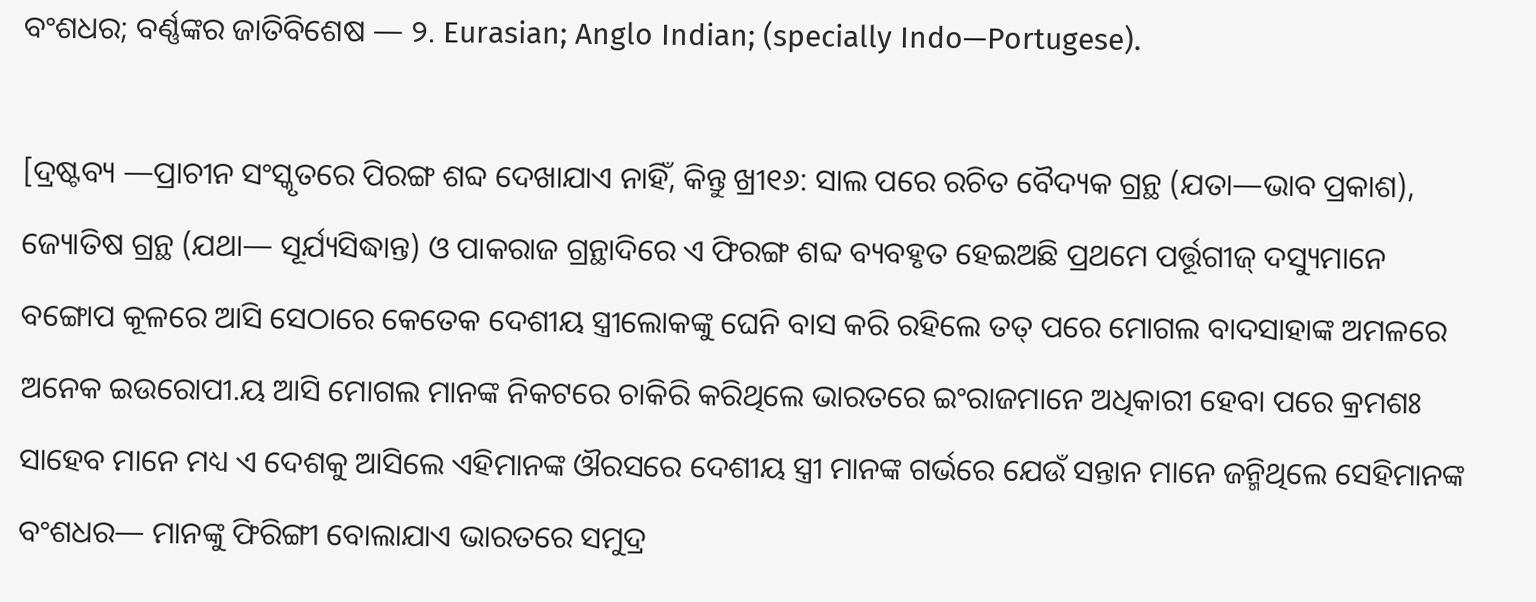ବଂଶଧର; ବର୍ଣ୍ଣଙ୍କର ଜାତିବିଶେଷ — ୨. Eurasian; Anglo Indian; (specially Indo—Portugese).

[ଦ୍ରଷ୍ଟବ୍ୟ —ପ୍ରାଚୀନ ସଂସ୍କୃତରେ ପିରଙ୍ଗ ଶବ୍ଦ ଦେଖାଯାଏ ନାହିଁ, କିନ୍ତୁ ଖ୍ରୀ୧୬: ସାଲ ପରେ ରଚିତ ବୈଦ୍ୟକ ଗ୍ରନ୍ଥ (ଯତା—ଭାବ ପ୍ରକାଶ), ଜ୍ୟୋତିଷ ଗ୍ରନ୍ଥ (ଯଥା— ସୂର୍ଯ୍ୟସିଦ୍ଧାନ୍ତ) ଓ ପାକରାଜ ଗ୍ରନ୍ଥାଦିରେ ଏ ଫିରଙ୍ଗ ଶବ୍ଦ ବ୍ୟବହୃତ ହେଇଅଛି ପ୍ରଥମେ ପର୍ତ୍ତୂଗୀଜ୍ ଦସ୍ୟୁମାନେ ବଙ୍ଗୋପ କୂଳରେ ଆସି ସେଠାରେ କେତେକ ଦେଶୀୟ ସ୍ତ୍ରୀଲୋକଙ୍କୁ ଘେନି ବାସ କରି ରହିଲେ ତତ୍ ପରେ ମୋଗଲ ବାଦସାହାଙ୍କ ଅମଳରେ ଅନେକ ଇଉରୋପୀ.ୟ ଆସି ମୋଗଲ ମାନଙ୍କ ନିକଟରେ ଚାକିରି କରିଥିଲେ ଭାରତରେ ଇଂରାଜମାନେ ଅଧିକାରୀ ହେବା ପରେ କ୍ରମଶଃ ସାହେବ ମାନେ ମଧ୍ୟ ଏ ଦେଶକୁ ଆସିଲେ ଏହିମାନଙ୍କ ଔରସରେ ଦେଶୀୟ ସ୍ତ୍ରୀ ମାନଙ୍କ ଗର୍ଭରେ ଯେଉଁ ସନ୍ତାନ ମାନେ ଜନ୍ମିଥିଲେ ସେହିମାନଙ୍କ ବଂଶଧର— ମାନଙ୍କୁ ଫିରିଙ୍ଗୀ ବୋଲାଯାଏ ଭାରତରେ ସମୁଦ୍ର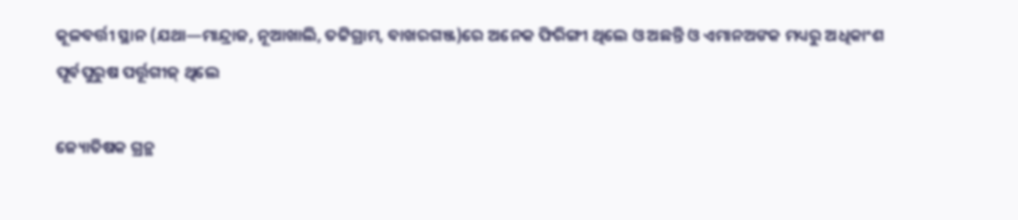କୂଳବର୍ତ୍ତୀ ସ୍ଥାନ (ଯଥା—ମାନ୍ଦ୍ରାଜ, ନୂଆଖାଲି, ତଟ୍ଟିଗ୍ରାମ, ବାଖରଗଞ୍ଜ)ରେ ଅନେକ ଫିରିଙ୍ଗୀ ଥିଲେ ଓ ଅଛନ୍ତି ଓ ଏମାନଅଙକ ମଧ୍ୟରୁ ଅଧିକାଂଶ ପୂର୍ବପୁରୁଷ ପର୍ତ୍ତୂଗୀଜ୍ ଥିଲେ

ଜ୍ୟୋତିଷକ ଗ୍ରନ୍ଥ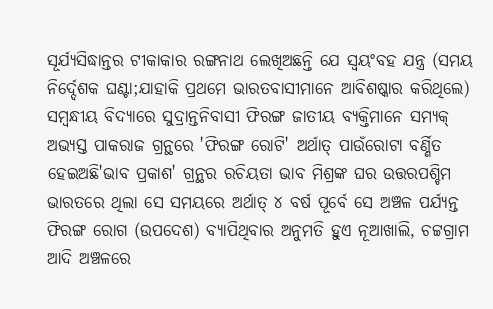ସୂର୍ଯ୍ୟସିଦ୍ଧାନ୍ତର ଟୀକାକାର ରଙ୍ଗନାଥ ଲେଖିଅଛନ୍ତି ଯେ ସ୍ୱୟଂବହ ଯନ୍ତ୍ର (ସମୟ ନିର୍ଦ୍ଦେଶକ ଘଣ୍ଟା;ଯାହାକି ପ୍ରଥମେ ଭାରତବାସୀମାନେ ଆବିଶଷ୍କାର କରିଥିଲେ) ସମ୍ୱନ୍ଧୀୟ ବିଦ୍ୟାରେ ସୁଦ୍ରାନ୍ତନିବାସୀ ଫିରଙ୍ଗ ଜାତୀୟ ବ୍ୟକ୍ତିମାନେ ସମ୍ୟକ୍ ଅଭ୍ୟସ୍ତ ପାକରାଜ ଗ୍ରନ୍ଥରେ 'ଫିରଙ୍ଗ ରୋଟି' ଅର୍ଥାତ୍ ପାଉଁରୋଟା ବର୍ଣ୍ଣିତ ହେଇଅଛି'ଭାବ ପ୍ରକାଶ' ଗ୍ରନ୍ଥର ରଚିୟତା ଭାବ ମିଶ୍ରଙ୍କ ଘର ଉତ୍ତରପଶ୍ଚିମ ଭାରତରେ ଥିଲା ସେ ସମୟରେ ଅର୍ଥାତ୍ ୪ ବର୍ଷ ପୂର୍ବେ ସେ ଅଞ୍ଚଳ ପର୍ଯ୍ୟନ୍ତ ଫିରଙ୍ଗ ରୋଗ (ଉପଦେଶ) ବ୍ୟାପିଥିବାର ଅନୁମତି ହୁଏ ନୂଆଖାଲି, ଚଟ୍ଟଗ୍ରାମ ଆଦି ଅଞ୍ଚଳରେ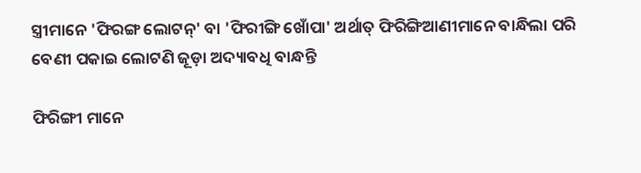ସ୍ତ୍ରୀମାନେ 'ଫିରଙ୍ଗ ଲୋଟନ୍' ବା 'ଫିରୀଙ୍ଗି ଖୋଁପା' ଅର୍ଥାତ୍ ଫିରିଙ୍ଗିଆଣୀମାନେ ବାନ୍ଧିଲା ପରି ବେଣୀ ପକାଇ ଲୋଟଣି ଜୂଡ଼ା ଅଦ୍ୟାବଧି ବାନ୍ଧନ୍ତି

ଫିରିଙ୍ଗୀ ମାନେ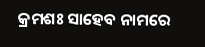କ୍ରମଶଃ ସାହେବ ନାମରେ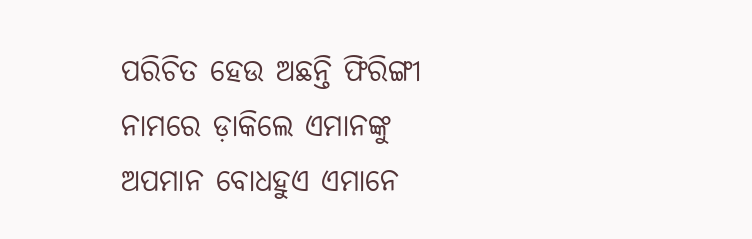ପରିଚିତ ହେଉ ଅଛନ୍ତି ଫିରିଙ୍ଗୀ ନାମରେ ଡ଼ାକିଲେ ଏମାନଙ୍କୁ ଅପମାନ ବୋଧହୁଏ ଏମାନେ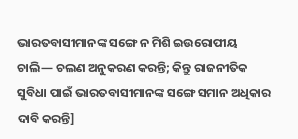ଭାରତବାସୀମାନଙ୍କ ସଙ୍ଗେ ନ ମିଶି ଇଉରୋପୀୟ ଚାଲି— ଚଲଣ ଅନୁକରଣ କରନ୍ତି; କିନ୍ତୁ ରାଜନୀତିକ ସୁବିଧା ପାଇଁ ଭାରତବାସୀମାନଙ୍କ ସଙ୍ଗେ ସମାନ ଅଧିକାର ଦାବି କରନ୍ତି]